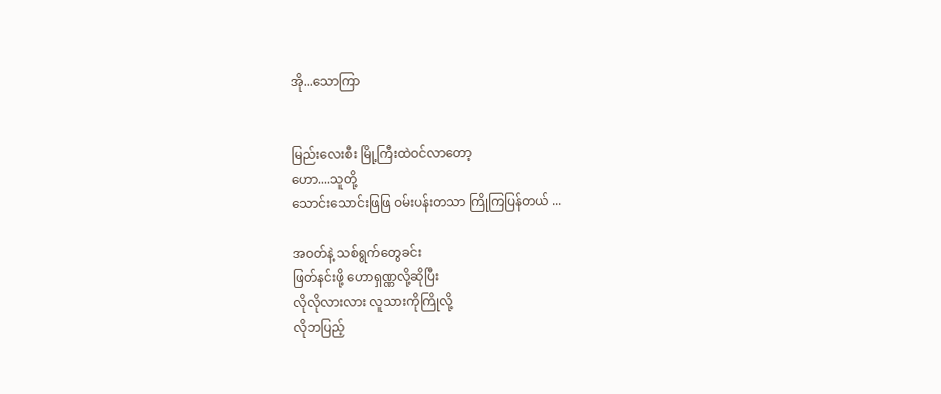အို...သောကြာ


မြည်းလေးစီး မြို့ကြီးထဲဝင်လာတော့
ဟော....သူတို့
သောင်းသောင်းဖြဖြ ဝမ်းပန်းတသာ ကြိုကြပြန်တယ် ...

အဝတ်နဲ့ သစ်ရွက်တွေခင်း
ဖြတ်နင်းဖို့ ဟောရှဏ္ဏလို့ဆိုပြီး
လိုလိုလားလား လူသားကိုကြိုလို့
လိုဘပြည့်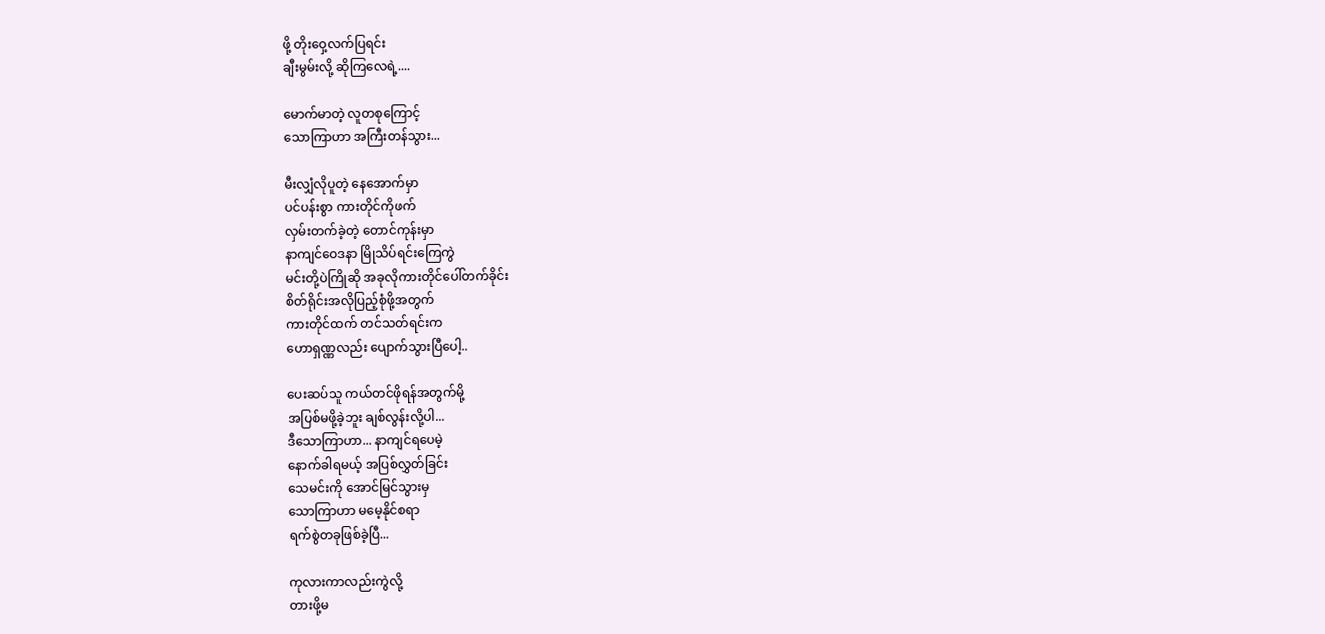ဖို့ တိုးဝှေ့လက်ပြရင်း
ချီးမွမ်းလို့ ဆိုကြလေရဲ့....

မောက်မာတဲ့ လူတစုကြောင့်
သောကြာဟာ အကြီးတန်သွား...

မီးလျှံလိုပူတဲ့ နေအောက်မှာ
ပင်ပန်းစွာ ကားတိုင်ကိုဖက်
လှမ်းတက်ခဲ့တဲ့ တောင်ကုန်းမှာ
နာကျင်ဝေဒနာ မြိုသိပ်ရင်းကြေကွဲ
မင်းတို့ပဲကြိုဆို အခုလိုကားတိုင်ပေါ်တက်ခိုင်း
စိတ်ရိုင်းအလိုပြည့်စုံဖို့အတွက်
ကားတိုင်ထက် တင်သတ်ရင်းက
ဟောရှဏ္ဏလည်း ပျောက်သွားပြီပေါ့..

ပေးဆပ်သူ ကယ်တင်ဖိုရန်အတွက်မို့
အပြစ်မဖို့ခဲ့ဘူး ချစ်လွန်းလို့ပါ...
ဒီသောကြာဟာ... နာကျင်ရပေမဲ့
နောက်ခါရမယ့် အပြစ်လွှတ်ခြင်း
သေမင်းကို အောင်မြင်သွားမှ
သောကြာဟာ မမေ့နိုင်စရာ
ရက်စွဲတခုဖြစ်ခဲ့ပြီ...

ကုလားကာလည်းကွဲလို့
တားဖို့မ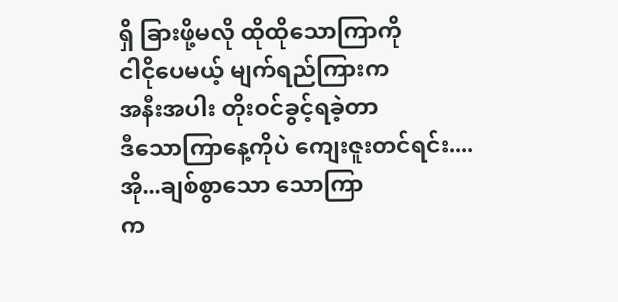ရှိ ခြားဖို့မလို ထိုထိုသောကြာကို
ငါငိုပေမယ့် မျက်ရည်ကြားက
အနီးအပါး တိုးဝင်ခွင့်ရခဲ့တာ
ဒီသောကြာနေ့ကိုပဲ ကျေးဇူးတင်ရင်း....
အို...ချစ်စွာသော သောကြာ
က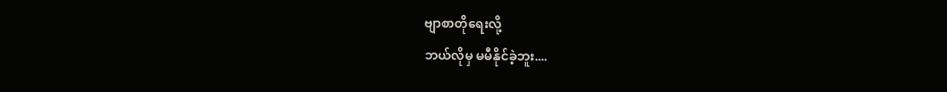ဗျာစာတိုရေးလို့
ဘယ်လိုမှ မမီနိုင်ခဲ့ဘူး....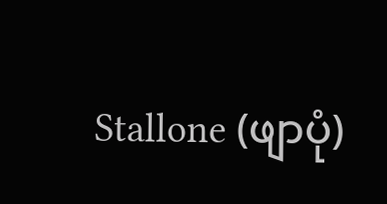Stallone (ဖျာပုံ)